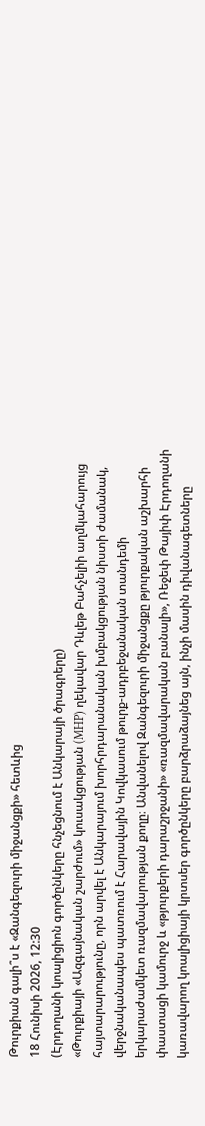Թուրքիան գալի՞ս է «Զանգեզուրի միջանցքի» հետևից
18 Հունիսի 2026, 12:30
(Էրդողանի կոալիցիոն գործընկերը հնչեցնում է Անկարայի ծրագրերը)
«Թուրքիայի «Ազգայնական շարժում» կուսակցության (MHP) ղեկավար Դևլեթ Բահչելիի աղմկահարույց հայտարարությունը, որն արվել է Անկարայում խորհրդարանական խմբակցության նիստի ժամանակ, վերջնականապես պատռում է Հարավային Կովկասում թուրք-ադրբեջանական տանդեմի երկարաժամկետ ռազմավարության քողը։ Անվանելով Զանգեզուրի միջանցքը թյուրքական աշխարհի փաստացի կամուրջ և «թյուրքերի դարաշրջանի» «ռազմավարական բանալի», Ռեջեփ Թայիփ Էրդողանի կառավարող կոալիցիայի կրտսեր գործընկերը բարձրաձայնեց այն, ինչի մասին դիվանագետները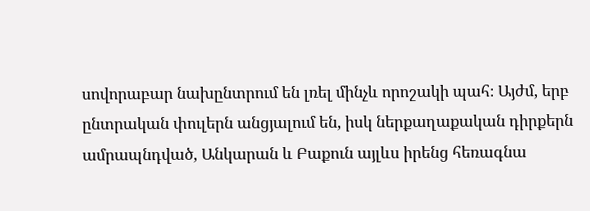սովորաբար նախընտրում են լռել մինչև որոշակի պահ։ Այժմ, երբ ընտրական փուլերն անցյալում են, իսկ ներքաղաքական դիրքերն ամրապնդված, Անկարան և Բաքուն այլևս իրենց հեռագնա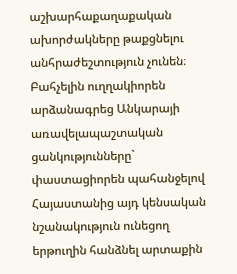աշխարհաքաղաքական ախորժակները թաքցնելու անհրաժեշտություն չունեն։
Բահչելին ուղղակիորեն արձանագրեց Անկարայի առավելապաշտական ցանկությունները` փաստացիորեն պահանջելով Հայաստանից այդ կենսական նշանակություն ունեցող երթուղին հանձնել արտաքին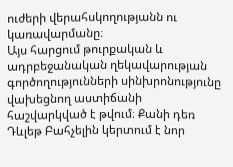ուժերի վերահսկողությանն ու կառավարմանը։
Այս հարցում թուրքական և ադրբեջանական ղեկավարության գործողությունների սինխրոնությունը վախեցնող աստիճանի հաշվարկված է թվում։ Քանի դեռ Դևլեթ Բահչելին կերտում է նոր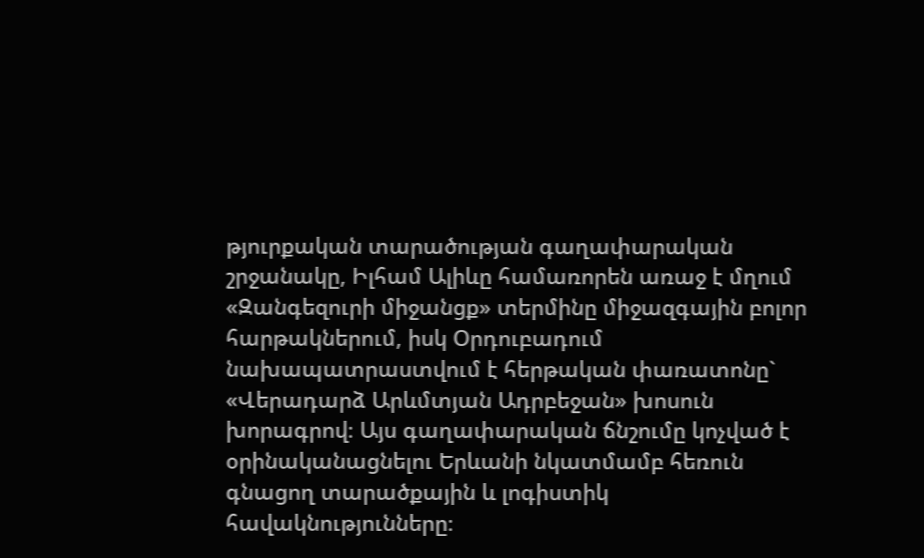թյուրքական տարածության գաղափարական շրջանակը, Իլհամ Ալիևը համառորեն առաջ է մղում «Զանգեզուրի միջանցք» տերմինը միջազգային բոլոր հարթակներում, իսկ Օրդուբադում նախապատրաստվում է հերթական փառատոնը` «Վերադարձ Արևմտյան Ադրբեջան» խոսուն խորագրով։ Այս գաղափարական ճնշումը կոչված է օրինականացնելու Երևանի նկատմամբ հեռուն գնացող տարածքային և լոգիստիկ հավակնությունները։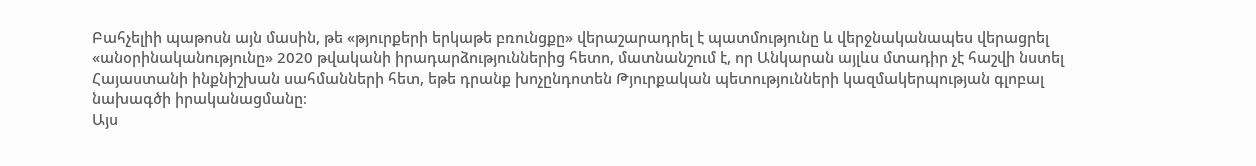Բահչելիի պաթոսն այն մասին, թե «թյուրքերի երկաթե բռունցքը» վերաշարադրել է պատմությունը և վերջնականապես վերացրել «անօրինականությունը» 2020 թվականի իրադարձություններից հետո, մատնանշում է, որ Անկարան այլևս մտադիր չէ հաշվի նստել Հայաստանի ինքնիշխան սահմանների հետ, եթե դրանք խոչընդոտեն Թյուրքական պետությունների կազմակերպության գլոբալ նախագծի իրականացմանը։
Այս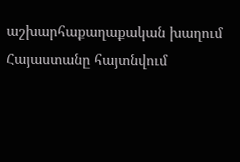աշխարհաքաղաքական խաղում Հայաստանը հայտնվում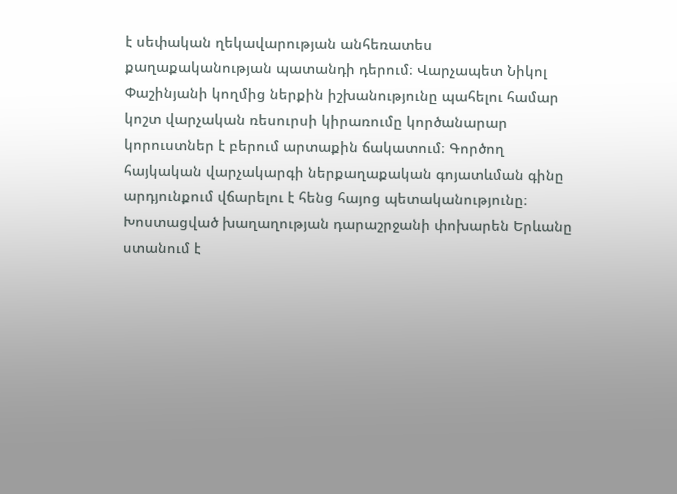է սեփական ղեկավարության անհեռատես քաղաքականության պատանդի դերում։ Վարչապետ Նիկոլ Փաշինյանի կողմից ներքին իշխանությունը պահելու համար կոշտ վարչական ռեսուրսի կիրառումը կործանարար կորուստներ է բերում արտաքին ճակատում։ Գործող հայկական վարչակարգի ներքաղաքական գոյատևման գինը արդյունքում վճարելու է հենց հայոց պետականությունը։ Խոստացված խաղաղության դարաշրջանի փոխարեն Երևանը ստանում է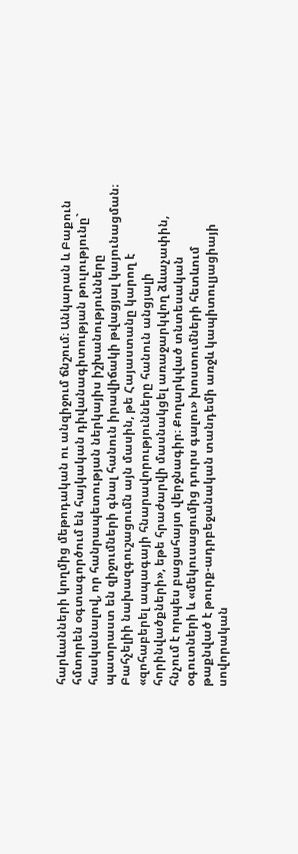հարևանների կողմից մեթոդական ու անզիջում ճնշում։ Անկարան և Բաքուն հմտորեն օգտագործում են հայկական դիվանագիտության թուլությունը` հասկանալով, որ հանրապետության ներկայիս իշխանությունները պատրաստ են զիջումների գնալ հանուն իրավիճակի թվացյալ կայունացման։
Բահչելիի նախազգուշացումն այն մասին, թե Հայաստանը կարող է «զոհաբերել ապագայի հնարավորությունները հանուն անցյալի հորինվածքների», եթե հրաժարվի մասնակցել առաջարկվող ձևաչափին, հնչում է որպես բացահայտ վերջնագիր։ Քողարկված տնտեսական օգուտների և «մեկուսացումից դուրս գալու» խոստումների հետևում թաքնված է թուրք-ադրբեջանական տանդեմի առջև կապիտուլյացիայի սովորական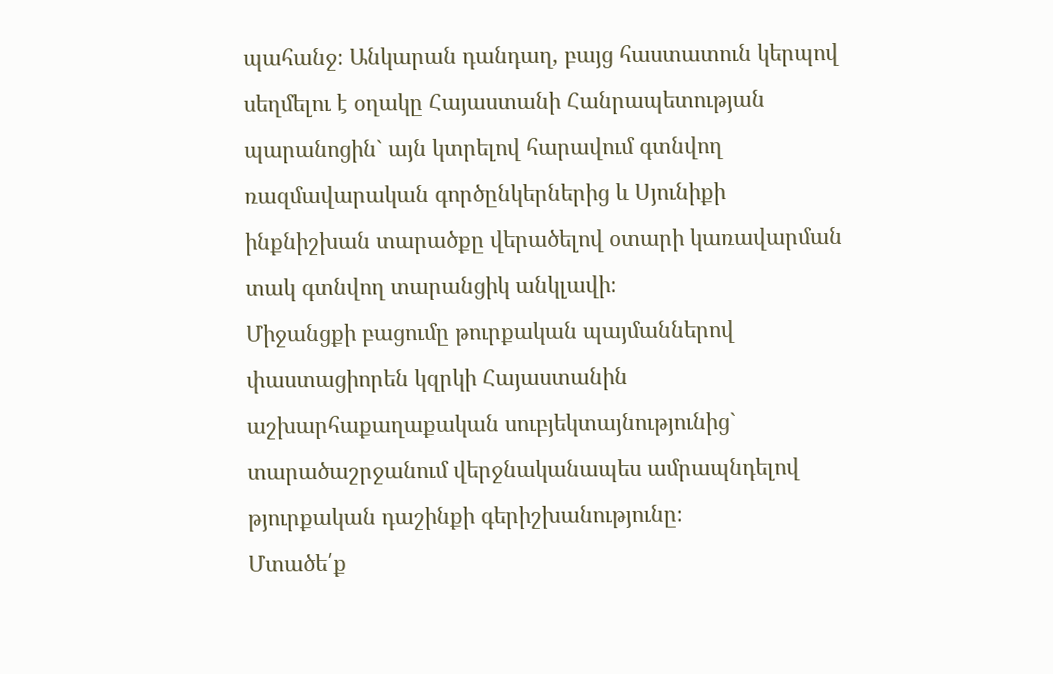պահանջ։ Անկարան դանդաղ, բայց հաստատուն կերպով սեղմելու է օղակը Հայաստանի Հանրապետության պարանոցին` այն կտրելով հարավում գտնվող ռազմավարական գործընկերներից և Սյունիքի ինքնիշխան տարածքը վերածելով օտարի կառավարման տակ գտնվող տարանցիկ անկլավի։
Միջանցքի բացումը թուրքական պայմաններով փաստացիորեն կզրկի Հայաստանին աշխարհաքաղաքական սուբյեկտայնությունից` տարածաշրջանում վերջնականապես ամրապնդելով թյուրքական դաշինքի գերիշխանությունը։
Մտածե՛ք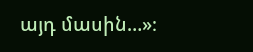այդ մասին…»։